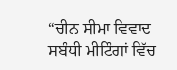“ਚੀਨ ਸੀਮਾ ਵਿਵਾਦ ਸਬੰਧੀ ਮੀਟਿੰਗਾਂ ਵਿੱਚ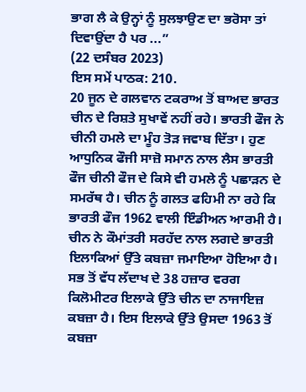ਭਾਗ ਲੈ ਕੇ ਉਨ੍ਹਾਂ ਨੂੰ ਸੁਲਝਾਉਣ ਦਾ ਭਰੋਸਾ ਤਾਂ ਦਿਵਾਉਂਦਾ ਹੈ ਪਰ ...”
(22 ਦਸੰਬਰ 2023)
ਇਸ ਸਮੇਂ ਪਾਠਕ: 210.
20 ਜੂਨ ਦੇ ਗਲਵਾਨ ਟਕਰਾਅ ਤੋਂ ਬਾਅਦ ਭਾਰਤ ਚੀਨ ਦੇ ਰਿਸ਼ਤੇ ਸੁਖਾਵੇਂ ਨਹੀਂ ਰਹੇ। ਭਾਰਤੀ ਫੌਜ ਨੇ ਚੀਨੀ ਹਮਲੇ ਦਾ ਮੂੰਹ ਤੋੜ ਜਵਾਬ ਦਿੱਤਾ। ਹੁਣ ਆਧੁਨਿਕ ਫੌਜੀ ਸਾਜ਼ੋ ਸਮਾਨ ਨਾਲ ਲੈਸ ਭਾਰਤੀ ਫੌਜ ਚੀਨੀ ਫੌਜ ਦੇ ਕਿਸੇ ਵੀ ਹਮਲੇ ਨੂੰ ਪਛਾੜਨ ਦੇ ਸਮਰੱਥ ਹੈ। ਚੀਨ ਨੂੰ ਗਲਤ ਫਹਿਮੀ ਨਾ ਰਹੇ ਕਿ ਭਾਰਤੀ ਫੌਜ 1962 ਵਾਲੀ ਇੰਡੀਅਨ ਆਰਮੀ ਹੈ। ਚੀਨ ਨੇ ਕੌਮਾਂਤਰੀ ਸਰਹੱਦ ਨਾਲ ਲਗਦੇ ਭਾਰਤੀ ਇਲਾਕਿਆਂ ਉੱਤੇ ਕਬਜ਼ਾ ਜਮਾਇਆ ਹੋਇਆ ਹੈ। ਸਭ ਤੋਂ ਵੱਧ ਲੱਦਾਖ ਦੇ 38 ਹਜ਼ਾਰ ਵਰਗ ਕਿਲੋਮੀਟਰ ਇਲਾਕੇ ਉੱਤੇ ਚੀਨ ਦਾ ਨਾਜਾਇਜ਼ ਕਬਜ਼ਾ ਹੈ। ਇਸ ਇਲਾਕੇ ਉੱਤੇ ਉਸਦਾ 1963 ਤੋਂ ਕਬਜ਼ਾ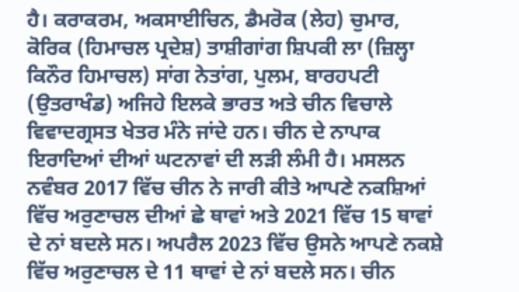ਹੈ। ਕਰਾਕਰਮ, ਅਕਸਾਈਚਿਨ, ਡੈਮਰੋਕ (ਲੇਹ) ਚੁਮਾਰ, ਕੋਰਿਕ (ਹਿਮਾਚਲ ਪ੍ਰਦੇਸ਼) ਤਾਸ਼ੀਗਾਂਗ ਸ਼ਿਪਕੀ ਲਾ (ਜ਼ਿਲ੍ਹਾ ਕਿਨੌਰ ਹਿਮਾਚਲ) ਸਾਂਗ ਨੇਤਾਂਗ, ਪੁਲਮ, ਬਾਰਹਪਟੀ (ਉਤਰਾਖੰਡ) ਅਜਿਹੇ ਇਲਕੇ ਭਾਰਤ ਅਤੇ ਚੀਨ ਵਿਚਾਲੇ ਵਿਵਾਦਗ੍ਰਸਤ ਖੇਤਰ ਮੰਨੇ ਜਾਂਦੇ ਹਨ। ਚੀਨ ਦੇ ਨਾਪਾਕ ਇਰਾਦਿਆਂ ਦੀਆਂ ਘਟਨਾਵਾਂ ਦੀ ਲੜੀ ਲੰਮੀ ਹੈ। ਮਸਲਨ ਨਵੰਬਰ 2017 ਵਿੱਚ ਚੀਨ ਨੇ ਜਾਰੀ ਕੀਤੇ ਆਪਣੇ ਨਕਸ਼ਿਆਂ ਵਿੱਚ ਅਰੁਣਾਚਲ ਦੀਆਂ ਛੇ ਥਾਵਾਂ ਅਤੇ 2021 ਵਿੱਚ 15 ਥਾਵਾਂ ਦੇ ਨਾਂ ਬਦਲੇ ਸਨ। ਅਪਰੈਲ 2023 ਵਿੱਚ ਉਸਨੇ ਆਪਣੇ ਨਕਸ਼ੇ ਵਿੱਚ ਅਰੁਣਾਚਲ ਦੇ 11 ਥਾਵਾਂ ਦੇ ਨਾਂ ਬਦਲੇ ਸਨ। ਚੀਨ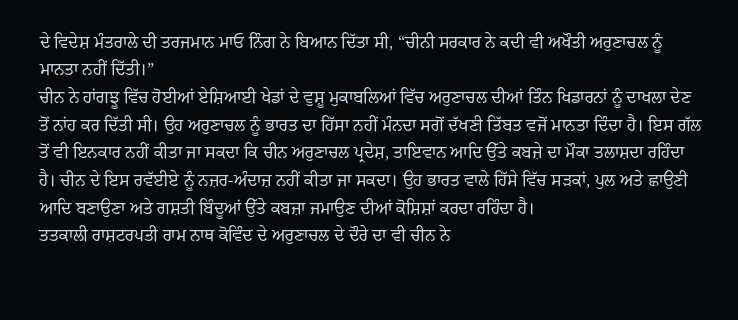ਦੇ ਵਿਦੇਸ਼ ਮੰਤਰਾਲੇ ਦੀ ਤਰਜਮਾਨ ਮਾਓ ਨਿੰਗ ਨੇ ਬਿਆਨ ਦਿੱਤਾ ਸੀ, “ਚੀਨੀ ਸਰਕਾਰ ਨੇ ਕਦੀ ਵੀ ਅਖੌਤੀ ਅਰੁਣਾਚਲ ਨੂੰ ਮਾਨਤਾ ਨਹੀਂ ਦਿੱਤੀ।”
ਚੀਨ ਨੇ ਹਾਂਗਝੂ ਵਿੱਚ ਹੋਈਆਂ ਏਸ਼ਿਆਈ ਖੇਡਾਂ ਦੇ ਵੁਸ਼ੂ ਮੁਕਾਬਲਿਆਂ ਵਿੱਚ ਅਰੁਣਾਚਲ ਦੀਆਂ ਤਿੰਨ ਖਿਡਾਰਨਾਂ ਨੂੰ ਦਾਖਲਾ ਦੇਣ ਤੋਂ ਨਾਂਹ ਕਰ ਦਿੱਤੀ ਸੀ। ਉਹ ਅਰੁਣਾਚਲ ਨੂੰ ਭਾਰਤ ਦਾ ਹਿੱਸਾ ਨਹੀਂ ਮੰਨਦਾ ਸਗੋਂ ਦੱਖਣੀ ਤਿੱਬਤ ਵਜੋਂ ਮਾਨਤਾ ਦਿੰਦਾ ਹੈ। ਇਸ ਗੱਲ ਤੋਂ ਵੀ ਇਨਕਾਰ ਨਹੀਂ ਕੀਤਾ ਜਾ ਸਕਦਾ ਕਿ ਚੀਨ ਅਰੁਣਾਚਲ ਪ੍ਰਦੇਸ਼, ਤਾਇਵਾਨ ਆਦਿ ਉੱਤੇ ਕਬਜ਼ੇ ਦਾ ਮੌਕਾ ਤਲਾਸ਼ਦਾ ਰਹਿੰਦਾ ਹੈ। ਚੀਨ ਦੇ ਇਸ ਰਵੱਈਏ ਨੂੰ ਨਜ਼ਰ-ਅੰਦਾਜ਼ ਨਹੀਂ ਕੀਤਾ ਜਾ ਸਕਦਾ। ਉਹ ਭਾਰਤ ਵਾਲੇ ਹਿੱਸੇ ਵਿੱਚ ਸੜਕਾਂ, ਪੁਲ ਅਤੇ ਛਾਉਣੀ ਆਦਿ ਬਣਾਉਣਾ ਅਤੇ ਗਸ਼ਤੀ ਬਿੰਦੂਆਂ ਉੱਤੇ ਕਬਜ਼ਾ ਜਮਾਉਣ ਦੀਆਂ ਕੋਸ਼ਿਸ਼ਾਂ ਕਰਦਾ ਰਹਿੰਦਾ ਹੈ।
ਤਤਕਾਲੀ ਰਾਸ਼ਟਰਪਤੀ ਰਾਮ ਨਾਥ ਕੋਵਿੰਦ ਦੇ ਅਰੁਣਾਚਲ ਦੇ ਦੌਰੇ ਦਾ ਵੀ ਚੀਨ ਨੇ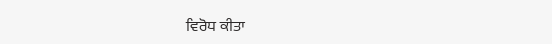ਵਿਰੋਧ ਕੀਤਾ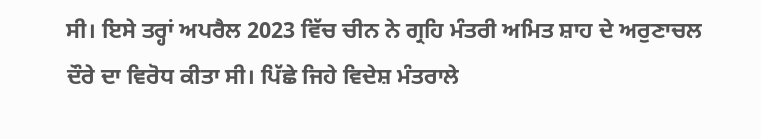ਸੀ। ਇਸੇ ਤਰ੍ਹਾਂ ਅਪਰੈਲ 2023 ਵਿੱਚ ਚੀਨ ਨੇ ਗ੍ਰਹਿ ਮੰਤਰੀ ਅਮਿਤ ਸ਼ਾਹ ਦੇ ਅਰੁਣਾਚਲ ਦੌਰੇ ਦਾ ਵਿਰੋਧ ਕੀਤਾ ਸੀ। ਪਿੱਛੇ ਜਿਹੇ ਵਿਦੇਸ਼ ਮੰਤਰਾਲੇ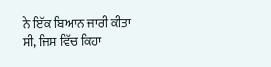ਨੇ ਇੱਕ ਬਿਆਨ ਜਾਰੀ ਕੀਤਾ ਸੀ, ਜਿਸ ਵਿੱਚ ਕਿਹਾ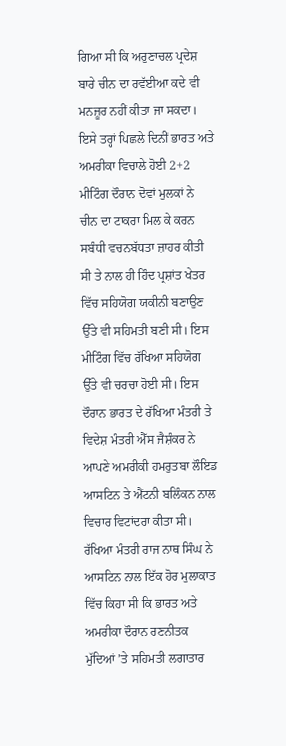ਗਿਆ ਸੀ ਕਿ ਅਰੁਣਾਚਲ ਪ੍ਰਦੇਸ਼ ਬਾਰੇ ਚੀਨ ਦਾ ਰਵੱਈਆ ਕਦੇ ਵੀ ਮਨਜ਼ੂਰ ਨਹੀਂ ਕੀਤਾ ਜਾ ਸਕਦਾ। ਇਸੇ ਤਰ੍ਹਾਂ ਪਿਛਲੇ ਦਿਨੀਂ ਭਾਰਤ ਅਤੇ ਅਮਰੀਕਾ ਵਿਚਾਲੇ ਹੋਈ 2+2 ਮੀਟਿੰਗ ਦੌਰਾਨ ਦੋਵਾਂ ਮੁਲਕਾਂ ਨੇ ਚੀਨ ਦਾ ਟਾਕਰਾ ਮਿਲ ਕੇ ਕਰਨ ਸਬੰਧੀ ਵਚਨਬੱਧਤਾ ਜ਼ਾਹਰ ਕੀਤੀ ਸੀ ਤੇ ਨਾਲ ਹੀ ਹਿੰਦ ਪ੍ਰਸ਼ਾਂਤ ਖੇਤਰ ਵਿੱਚ ਸਹਿਯੋਗ ਯਕੀਨੀ ਬਣਾਉਣ ਉੱਤੇ ਵੀ ਸਹਿਮਤੀ ਬਣੀ ਸੀ। ਇਸ ਮੀਟਿੰਗ ਵਿੱਚ ਰੱਖਿਆ ਸਹਿਯੋਗ ਉੱਤੇ ਵੀ ਚਰਚਾ ਹੋਈ ਸੀ। ਇਸ ਦੌਰਾਨ ਭਾਰਤ ਦੇ ਰੱਖਿਆ ਮੰਤਰੀ ਤੇ ਵਿਦੇਸ਼ ਮੰਤਰੀ ਐੱਸ ਜੈਸ਼ੰਕਰ ਨੇ ਆਪਣੇ ਅਮਰੀਕੀ ਹਮਰੁਤਬਾ ਲੌਇਡ ਆਸਟਿਨ ਤੇ ਐਂਟਨੀ ਬਲਿੰਕਨ ਨਾਲ ਵਿਚਾਰ ਵਿਟਾਂਦਰਾ ਕੀਤਾ ਸੀ। ਰੱਖਿਆ ਮੰਤਰੀ ਰਾਜ ਨਾਥ ਸਿੰਘ ਨੇ ਆਸਟਿਨ ਨਾਲ ਇੱਕ ਹੋਰ ਮੁਲਾਕਾਤ ਵਿੱਚ ਕਿਹਾ ਸੀ ਕਿ ਭਾਰਤ ਅਤੇ ਅਮਰੀਕਾ ਦੌਰਾਨ ਰਣਨੀਤਕ ਮੁੱਦਿਆਂ ’ਤੇ ਸਹਿਮਤੀ ਲਗਾਤਾਰ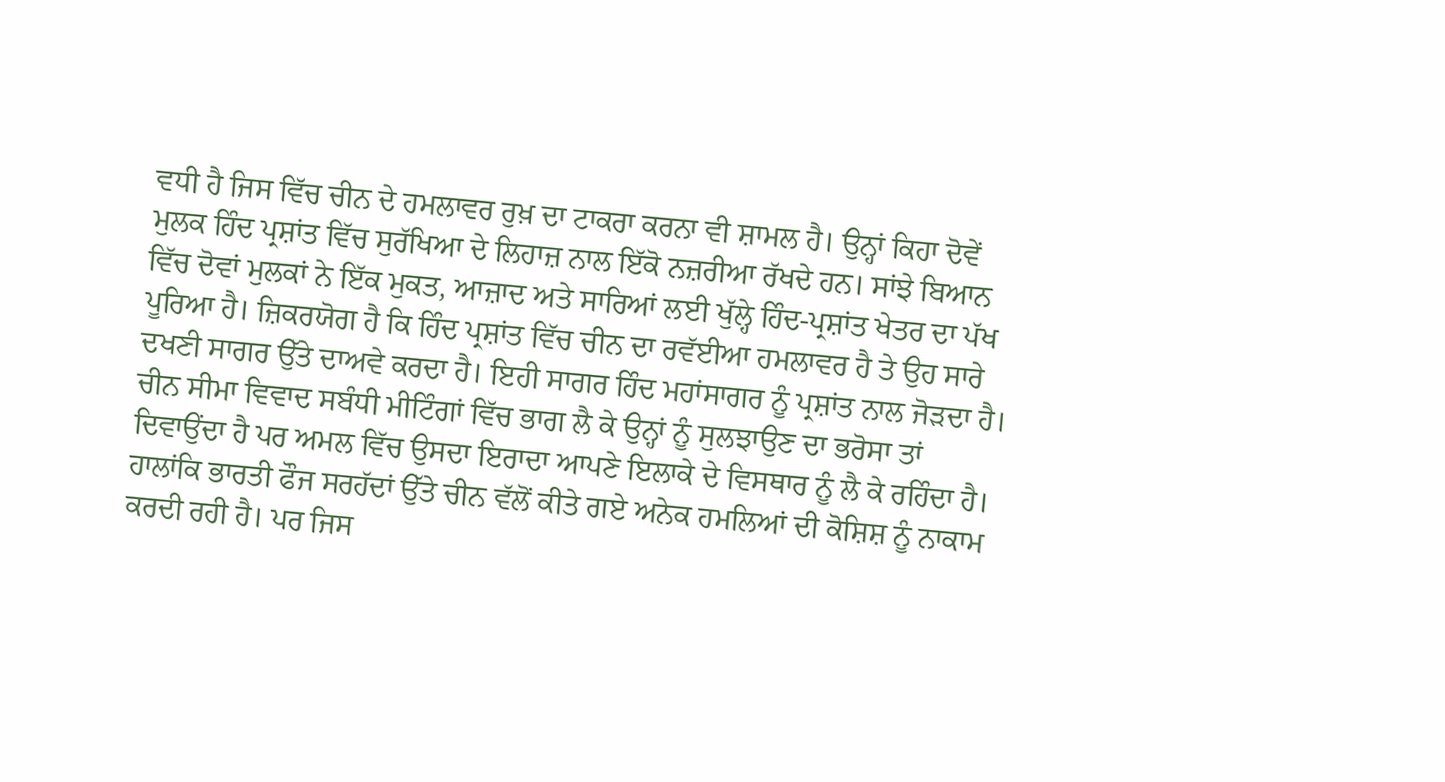ਵਧੀ ਹੈ ਜਿਸ ਵਿੱਚ ਚੀਨ ਦੇ ਹਮਲਾਵਰ ਰੁਖ਼ ਦਾ ਟਾਕਰਾ ਕਰਨਾ ਵੀ ਸ਼ਾਮਲ ਹੈ। ਉਨ੍ਹਾਂ ਕਿਹਾ ਦੋਵੇਂ ਮੁਲਕ ਹਿੰਦ ਪ੍ਰਸ਼ਾਂਤ ਵਿੱਚ ਸੁਰੱਖਿਆ ਦੇ ਲਿਹਾਜ਼ ਨਾਲ ਇੱਕੋ ਨਜ਼ਰੀਆ ਰੱਖਦੇ ਹਨ। ਸਾਂਝੇ ਬਿਆਨ ਵਿੱਚ ਦੋਵਾਂ ਮੁਲਕਾਂ ਨੇ ਇੱਕ ਮੁਕਤ, ਆਜ਼ਾਦ ਅਤੇ ਸਾਰਿਆਂ ਲਈ ਖੁੱਲ੍ਹੇ ਹਿੰਦ-ਪ੍ਰਸ਼ਾਂਤ ਖੇਤਰ ਦਾ ਪੱਖ ਪੂਰਿਆ ਹੈ। ਜ਼ਿਕਰਯੋਗ ਹੈ ਕਿ ਹਿੰਦ ਪ੍ਰਸ਼ਾਂਤ ਵਿੱਚ ਚੀਨ ਦਾ ਰਵੱਈਆ ਹਮਲਾਵਰ ਹੈ ਤੇ ਉਹ ਸਾਰੇ ਦਖਣੀ ਸਾਗਰ ਉੱਤੇ ਦਾਅਵੇ ਕਰਦਾ ਹੈ। ਇਹੀ ਸਾਗਰ ਹਿੰਦ ਮਹਾਂਸਾਗਰ ਨੂੰ ਪ੍ਰਸ਼ਾਂਤ ਨਾਲ ਜੋੜਦਾ ਹੈ।
ਚੀਨ ਸੀਮਾ ਵਿਵਾਦ ਸਬੰਧੀ ਮੀਟਿੰਗਾਂ ਵਿੱਚ ਭਾਗ ਲੈ ਕੇ ਉਨ੍ਹਾਂ ਨੂੰ ਸੁਲਝਾਉਣ ਦਾ ਭਰੋਸਾ ਤਾਂ ਦਿਵਾਉਂਦਾ ਹੈ ਪਰ ਅਮਲ ਵਿੱਚ ਉਸਦਾ ਇਰਾਦਾ ਆਪਣੇ ਇਲਾਕੇ ਦੇ ਵਿਸਥਾਰ ਨੂੰ ਲੈ ਕੇ ਰਹਿੰਦਾ ਹੈ। ਹਾਲਾਂਕਿ ਭਾਰਤੀ ਫੌਜ ਸਰਹੱਦਾਂ ਉੱਤੇ ਚੀਨ ਵੱਲੋਂ ਕੀਤੇ ਗਏ ਅਨੇਕ ਹਮਲਿਆਂ ਦੀ ਕੋਸ਼ਿਸ਼ ਨੂੰ ਨਾਕਾਮ ਕਰਦੀ ਰਹੀ ਹੈ। ਪਰ ਜਿਸ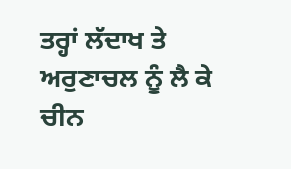ਤਰ੍ਹਾਂ ਲੱਦਾਖ ਤੇ ਅਰੁਣਾਚਲ ਨੂੰ ਲੈ ਕੇ ਚੀਨ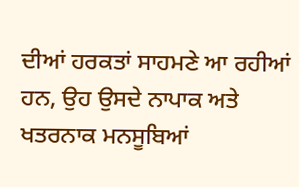ਦੀਆਂ ਹਰਕਤਾਂ ਸਾਹਮਣੇ ਆ ਰਹੀਆਂ ਹਨ, ਉਹ ਉਸਦੇ ਨਾਪਾਕ ਅਤੇ ਖਤਰਨਾਕ ਮਨਸੂਬਿਆਂ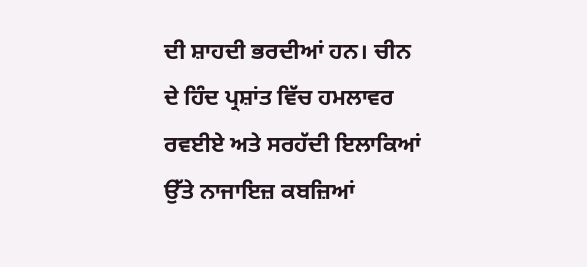ਦੀ ਸ਼ਾਹਦੀ ਭਰਦੀਆਂ ਹਨ। ਚੀਨ ਦੇ ਹਿੰਦ ਪ੍ਰਸ਼ਾਂਤ ਵਿੱਚ ਹਮਲਾਵਰ ਰਵਈਏ ਅਤੇ ਸਰਹੱਦੀ ਇਲਾਕਿਆਂ ਉੱਤੇ ਨਾਜਾਇਜ਼ ਕਬਜ਼ਿਆਂ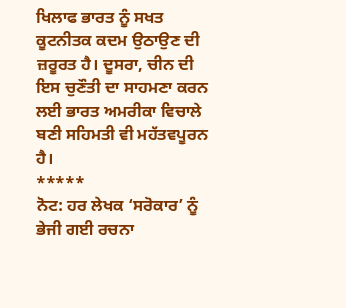ਖਿਲਾਫ ਭਾਰਤ ਨੂੰ ਸਖਤ ਕੂਟਨੀਤਕ ਕਦਮ ਉਠਾਉਣ ਦੀ ਜ਼ਰੂਰਤ ਹੈ। ਦੂਸਰਾ, ਚੀਨ ਦੀ ਇਸ ਚੁਣੌਤੀ ਦਾ ਸਾਹਮਣਾ ਕਰਨ ਲਈ ਭਾਰਤ ਅਮਰੀਕਾ ਵਿਚਾਲੇ ਬਣੀ ਸਹਿਮਤੀ ਵੀ ਮਹੱਤਵਪੂਰਨ ਹੈ।
*****
ਨੋਟ: ਹਰ ਲੇਖਕ ‘ਸਰੋਕਾਰ’ ਨੂੰ ਭੇਜੀ ਗਈ ਰਚਨਾ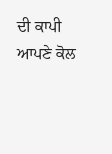ਦੀ ਕਾਪੀ ਆਪਣੇ ਕੋਲ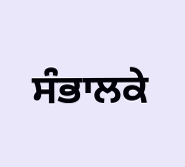ਸੰਭਾਲਕੇ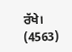ਰੱਖੇ।
(4563)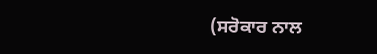(ਸਰੋਕਾਰ ਨਾਲ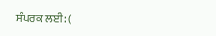ਸੰਪਰਕ ਲਈ: (